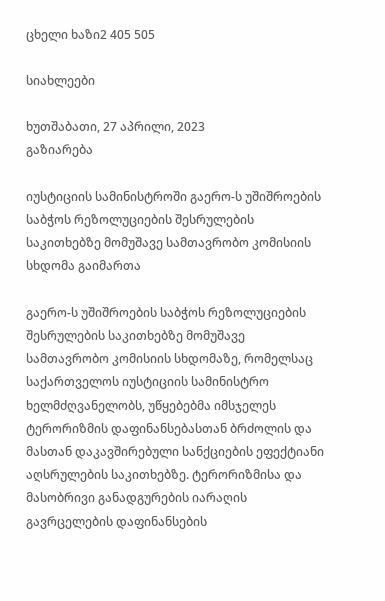ცხელი ხაზი2 405 505

სიახლეები

ხუთშაბათი, 27 აპრილი, 2023
გაზიარება

იუსტიციის სამინისტროში გაერო-ს უშიშროების საბჭოს რეზოლუციების შესრულების საკითხებზე მომუშავე სამთავრობო კომისიის სხდომა გაიმართა

გაერო-ს უშიშროების საბჭოს რეზოლუციების შესრულების საკითხებზე მომუშავე სამთავრობო კომისიის სხდომაზე, რომელსაც საქართველოს იუსტიციის სამინისტრო ხელმძღვანელობს, უწყებებმა იმსჯელეს ტერორიზმის დაფინანსებასთან ბრძოლის და მასთან დაკავშირებული სანქციების ეფექტიანი აღსრულების საკითხებზე. ტერორიზმისა და მასობრივი განადგურების იარაღის გავრცელების დაფინანსების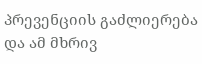პრევენციის გაძლიერება და ამ მხრივ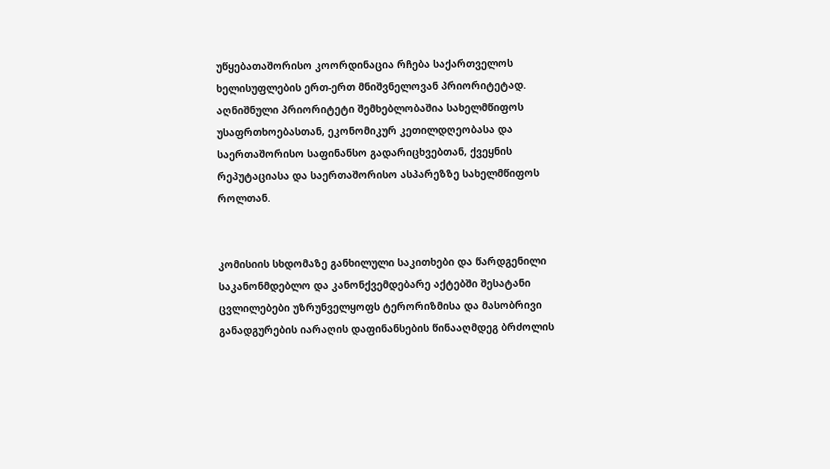უწყებათაშორისო კოორდინაცია რჩება საქართველოს ხელისუფლების ერთ-ერთ მნიშვნელოვან პრიორიტეტად. აღნიშნული პრიორიტეტი შემხებლობაშია სახელმწიფოს უსაფრთხოებასთან, ეკონომიკურ კეთილდღეობასა და საერთაშორისო საფინანსო გადარიცხვებთან, ქვეყნის რეპუტაციასა და საერთაშორისო ასპარეზზე სახელმწიფოს როლთან.


კომისიის სხდომაზე განხილული საკითხები და წარდგენილი საკანონმდებლო და კანონქვემდებარე აქტებში შესატანი ცვლილებები უზრუნველყოფს ტერორიზმისა და მასობრივი განადგურების იარაღის დაფინანსების წინააღმდეგ ბრძოლის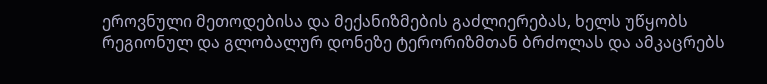ეროვნული მეთოდებისა და მექანიზმების გაძლიერებას, ხელს უწყობს რეგიონულ და გლობალურ დონეზე ტერორიზმთან ბრძოლას და ამკაცრებს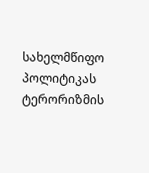სახელმწიფო პოლიტიკას ტერორიზმის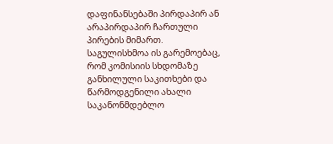დაფინანსებაში პირდაპირ ან არაპირდაპირ ჩართული პირების მიმართ.
საგულისხმოა ის გარემოებაც, რომ კომისიის სხდომაზე განხილული საკითხები და წარმოდგენილი ახალი საკანონმდებლო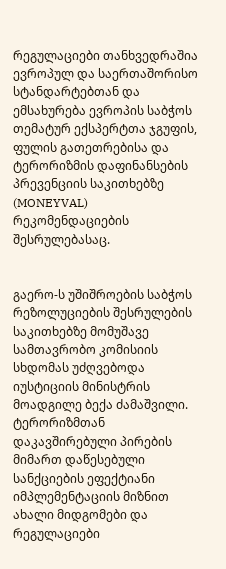რეგულაციები თანხვედრაშია ევროპულ და საერთაშორისო სტანდარტებთან და ემსახურება ევროპის საბჭოს თემატურ ექსპერტთა ჯგუფის, ფულის გათეთრებისა და ტერორიზმის დაფინანსების პრევენციის საკითხებზე (MONEYVAL) რეკომენდაციების შესრულებასაც.


გაერო-ს უშიშროების საბჭოს რეზოლუციების შესრულების საკითხებზე მომუშავე სამთავრობო კომისიის სხდომას უძღვებოდა იუსტიციის მინისტრის მოადგილე ბექა ძამაშვილი. ტერორიზმთან დაკავშირებული პირების მიმართ დაწესებული სანქციების ეფექტიანი იმპლემენტაციის მიზნით ახალი მიდგომები და რეგულაციები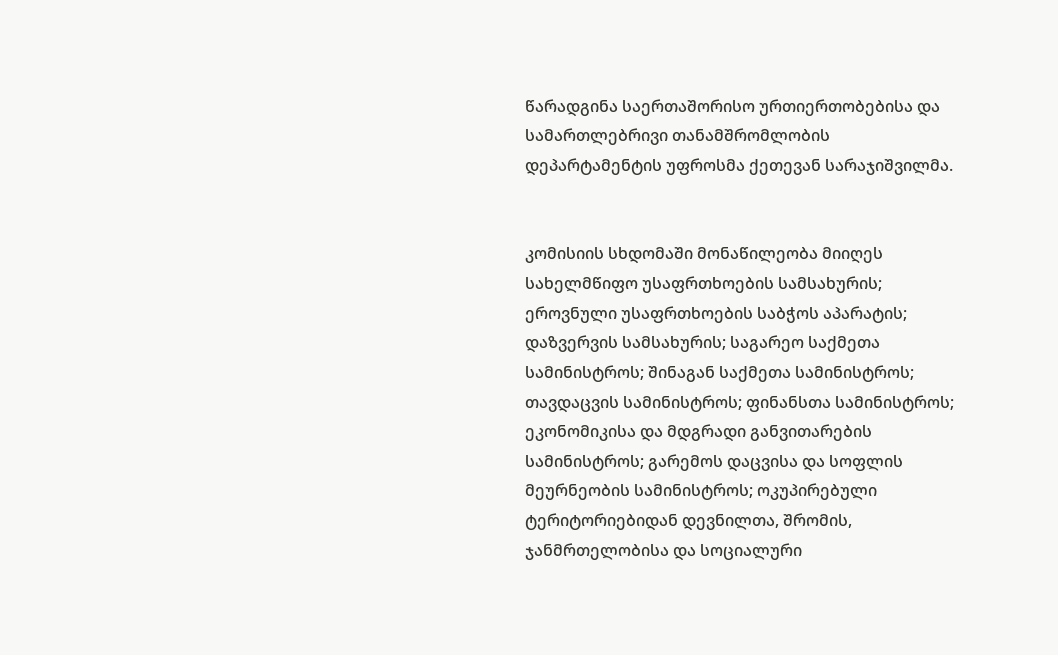წარადგინა საერთაშორისო ურთიერთობებისა და სამართლებრივი თანამშრომლობის დეპარტამენტის უფროსმა ქეთევან სარაჯიშვილმა.


კომისიის სხდომაში მონაწილეობა მიიღეს სახელმწიფო უსაფრთხოების სამსახურის; ეროვნული უსაფრთხოების საბჭოს აპარატის; დაზვერვის სამსახურის; საგარეო საქმეთა სამინისტროს; შინაგან საქმეთა სამინისტროს; თავდაცვის სამინისტროს; ფინანსთა სამინისტროს; ეკონომიკისა და მდგრადი განვითარების სამინისტროს; გარემოს დაცვისა და სოფლის მეურნეობის სამინისტროს; ოკუპირებული ტერიტორიებიდან დევნილთა, შრომის, ჯანმრთელობისა და სოციალური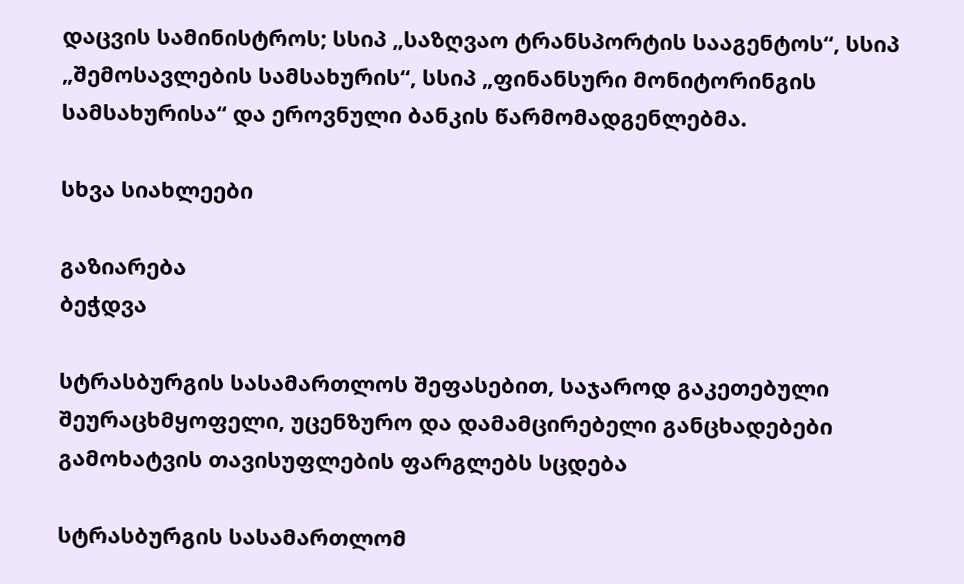დაცვის სამინისტროს; სსიპ „საზღვაო ტრანსპორტის სააგენტოს“, სსიპ „შემოსავლების სამსახურის“, სსიპ „ფინანსური მონიტორინგის სამსახურისა“ და ეროვნული ბანკის წარმომადგენლებმა.

სხვა სიახლეები

გაზიარება
ბეჭდვა

სტრასბურგის სასამართლოს შეფასებით, საჯაროდ გაკეთებული შეურაცხმყოფელი, უცენზურო და დამამცირებელი განცხადებები გამოხატვის თავისუფლების ფარგლებს სცდება

სტრასბურგის სასამართლომ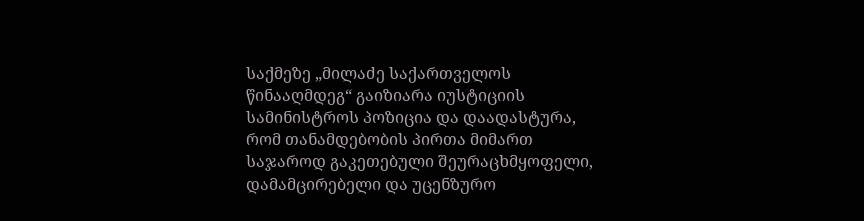საქმეზე „მილაძე საქართველოს წინააღმდეგ“ გაიზიარა იუსტიციის სამინისტროს პოზიცია და დაადასტურა, რომ თანამდებობის პირთა მიმართ საჯაროდ გაკეთებული შეურაცხმყოფელი, დამამცირებელი და უცენზურო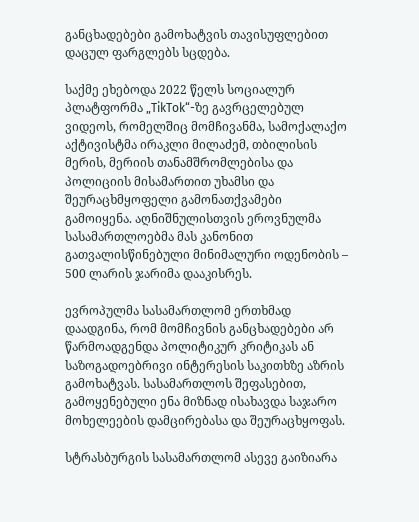განცხადებები გამოხატვის თავისუფლებით დაცულ ფარგლებს სცდება.

საქმე ეხებოდა 2022 წელს სოციალურ პლატფორმა „TikTok“-ზე გავრცელებულ ვიდეოს, რომელშიც მომჩივანმა, სამოქალაქო აქტივისტმა ირაკლი მილაძემ, თბილისის მერის, მერიის თანამშრომლებისა და პოლიციის მისამართით უხამსი და შეურაცხმყოფელი გამონათქვამები გამოიყენა. აღნიშნულისთვის ეროვნულმა სასამართლოებმა მას კანონით გათვალისწინებული მინიმალური ოდენობის – 500 ლარის ჯარიმა დააკისრეს.

ევროპულმა სასამართლომ ერთხმად დაადგინა, რომ მომჩივნის განცხადებები არ წარმოადგენდა პოლიტიკურ კრიტიკას ან საზოგადოებრივი ინტერესის საკითხზე აზრის გამოხატვას. სასამართლოს შეფასებით, გამოყენებული ენა მიზნად ისახავდა საჯარო მოხელეების დამცირებასა და შეურაცხყოფას.

სტრასბურგის სასამართლომ ასევე გაიზიარა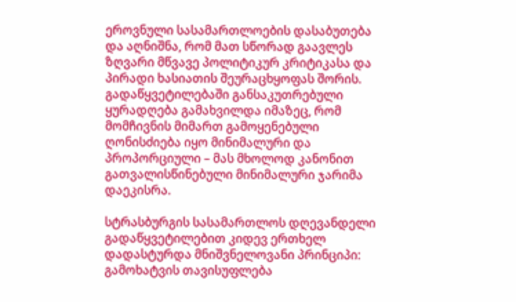ეროვნული სასამართლოების დასაბუთება და აღნიშნა, რომ მათ სწორად გაავლეს ზღვარი მწვავე პოლიტიკურ კრიტიკასა და პირადი ხასიათის შეურაცხყოფას შორის. გადაწყვეტილებაში განსაკუთრებული ყურადღება გამახვილდა იმაზეც, რომ მომჩივნის მიმართ გამოყენებული ღონისძიება იყო მინიმალური და პროპორციული – მას მხოლოდ კანონით გათვალისწინებული მინიმალური ჯარიმა დაეკისრა.

სტრასბურგის სასამართლოს დღევანდელი გადაწყვეტილებით კიდევ ერთხელ დადასტურდა მნიშვნელოვანი პრინციპი: გამოხატვის თავისუფლება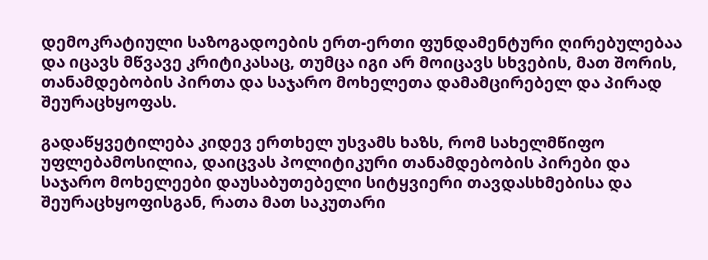დემოკრატიული საზოგადოების ერთ-ერთი ფუნდამენტური ღირებულებაა და იცავს მწვავე კრიტიკასაც, თუმცა იგი არ მოიცავს სხვების, მათ შორის, თანამდებობის პირთა და საჯარო მოხელეთა დამამცირებელ და პირად შეურაცხყოფას.

გადაწყვეტილება კიდევ ერთხელ უსვამს ხაზს, რომ სახელმწიფო უფლებამოსილია, დაიცვას პოლიტიკური თანამდებობის პირები და საჯარო მოხელეები დაუსაბუთებელი სიტყვიერი თავდასხმებისა და შეურაცხყოფისგან, რათა მათ საკუთარი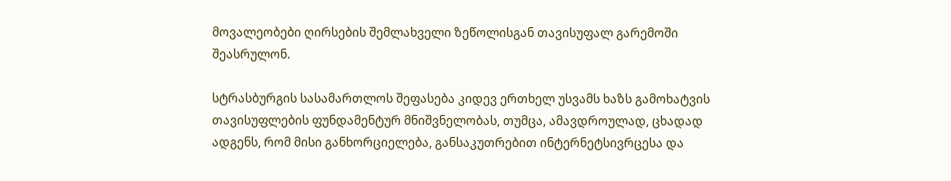მოვალეობები ღირსების შემლახველი ზეწოლისგან თავისუფალ გარემოში შეასრულონ.

სტრასბურგის სასამართლოს შეფასება კიდევ ერთხელ უსვამს ხაზს გამოხატვის თავისუფლების ფუნდამენტურ მნიშვნელობას, თუმცა, ამავდროულად, ცხადად ადგენს, რომ მისი განხორციელება, განსაკუთრებით ინტერნეტსივრცესა და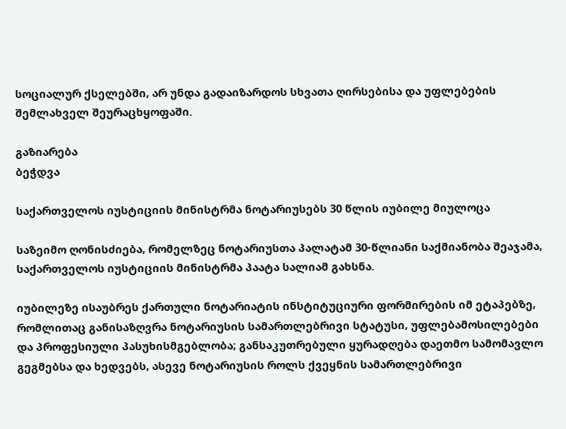სოციალურ ქსელებში, არ უნდა გადაიზარდოს სხვათა ღირსებისა და უფლებების შემლახველ შეურაცხყოფაში.

გაზიარება
ბეჭდვა

საქართველოს იუსტიციის მინისტრმა ნოტარიუსებს 30 წლის იუბილე მიულოცა

საზეიმო ღონისძიება, რომელზეც ნოტარიუსთა პალატამ 30-წლიანი საქმიანობა შეაჯამა, საქართველოს იუსტიციის მინისტრმა პაატა სალიამ გახსნა.

იუბილეზე ისაუბრეს ქართული ნოტარიატის ინსტიტუციური ფორმირების იმ ეტაპებზე, რომლითაც განისაზღვრა ნოტარიუსის სამართლებრივი სტატუსი, უფლებამოსილებები და პროფესიული პასუხისმგებლობა; განსაკუთრებული ყურადღება დაეთმო სამომავლო გეგმებსა და ხედვებს, ასევე ნოტარიუსის როლს ქვეყნის სამართლებრივი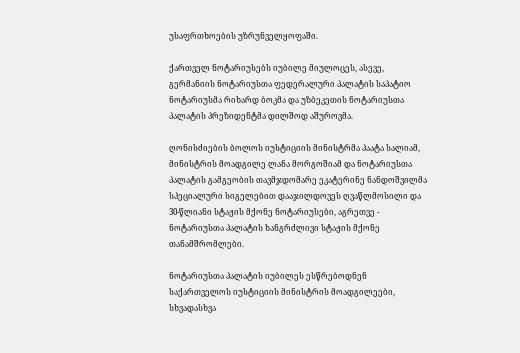უსაფრთხოების უზრუნველყოფაში.

ქართველ ნოტარიუსებს იუბილე მიულოცეს, ასევე, გერმანიის ნოტარიუსთა ფედერალური პალატის საპატიო ნოტარიუსმა რიხარდ ბოკმა და უზბეკეთის ნოტარიუსთა პალატის პრეზიდენტმა დილშოდ აშუროვმა.

ღონისძიების ბოლოს იუსტიციის მინისტრმა პაატა სალიამ, მინისტრის მოადგილე ლანა მორგოშიამ და ნოტარიუსთა პალატის გამგეობის თავმჯდომარე ეკატერინე ნანდოშვილმა სპეციალური სიგელებით დააჯილდოვეს ღვაწლმოსილი და 30-წლიანი სტაჟის მქონე ნოტარიუსები, აგრეთვე - ნოტარიუსთა პალატის ხანგრძლივი სტაჟის მქონე თანამშრომლები.

ნოტარიუსთა პალატის იუბილეს ესწრებოდნენ საქართველოს იუსტიციის მინისტრის მოადგილეები, სხვადასხვა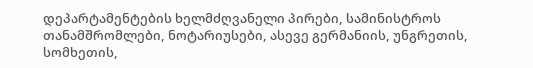დეპარტამენტების ხელმძღვანელი პირები, სამინისტროს თანამშრომლები, ნოტარიუსები, ასევე გერმანიის, უნგრეთის, სომხეთის,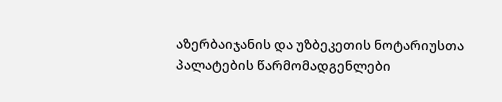აზერბაიჯანის და უზბეკეთის ნოტარიუსთა პალატების წარმომადგენლები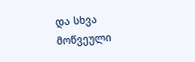და სხვა მოწვეული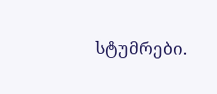სტუმრები.